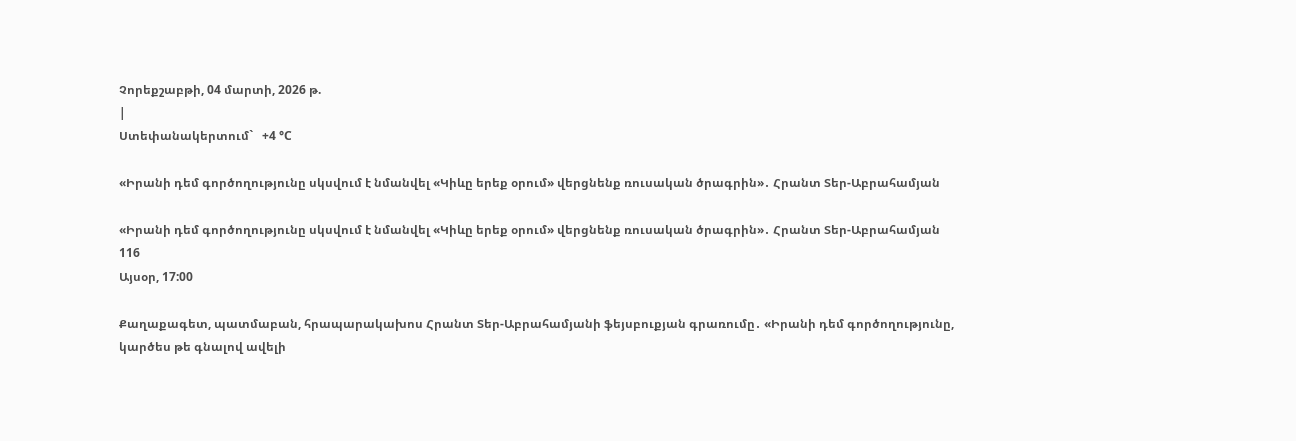Չորեքշաբթի, 04 մարտի, 2026 թ.
|
Ստեփանակերտում`   +4 °C

«Իրանի դեմ գործողությունը սկսվում է նմանվել «Կիևը երեք օրում» վերցնենք ռուսական ծրագրին»․ Հրանտ Տեր-Աբրահամյան

«Իրանի դեմ գործողությունը սկսվում է նմանվել «Կիևը երեք օրում» վերցնենք ռուսական ծրագրին»․ Հրանտ Տեր-Աբրահամյան
116
Այսօր, 17:00

Քաղաքագետ, պատմաբան, հրապարակախոս Հրանտ Տեր-Աբրահամյանի ֆեյսբուքյան գրառումը․ «Իրանի դեմ գործողությունը, կարծես թե գնալով ավելի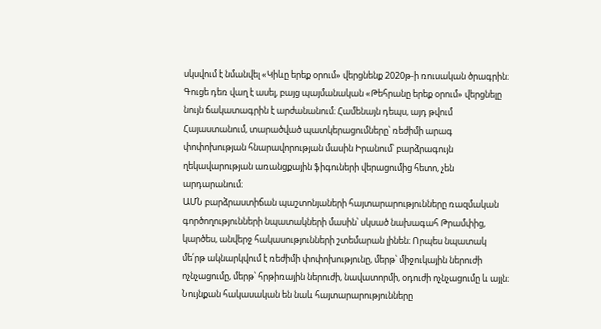սկսվում է նմանվել «Կիևը երեք օրում» վերցնենք 2020թ-ի ռուսական ծրագրին։ Գուցե դեռ վաղ է ասել, բայց պայմանական «Թեհրանը երեք օրում» վերցնելը նույն ճակատագրին է արժանանում։ Համենայն դեպս, այդ թվում Հայաստանում, տարածված պատկերացումները՝ ռեժիմի արագ փոփոխության հնարավորության մասին Իրանում՝ բարձրագույն ղեկավարության առանցքային ֆիգուների վերացումից հետո, չեն արդարանում։
ԱՄՆ բարձրաստիճան պաշտոնյաների հայտարարությունները ռազմական գործողությունների նպատակների մասին՝ սկսած նախագահ Թրամփից, կարծես, անվերջ հակասությունների շտեմարան լինեն։ Որպես նպատակ մե՛րթ ակնարկվում է ռեժիմի փոփոխությունը, մերթ՝ միջուկային ներուժի ոչնչացումը, մերթ՝ հրթիռային ներուժի, նավատորմի, օդուժի ոչնչացումը և այլն։ Նույնքան հակասական են նաև հայտարարությունները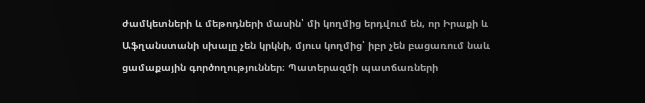ժամկետների և մեթոդների մասին՝ մի կողմից երդվում են, որ Իրաքի և Աֆղանստանի սխալը չեն կրկնի, մյուս կողմից՝ իբր չեն բացառում նաև ցամաքային գործողություններ։ Պատերազմի պատճառների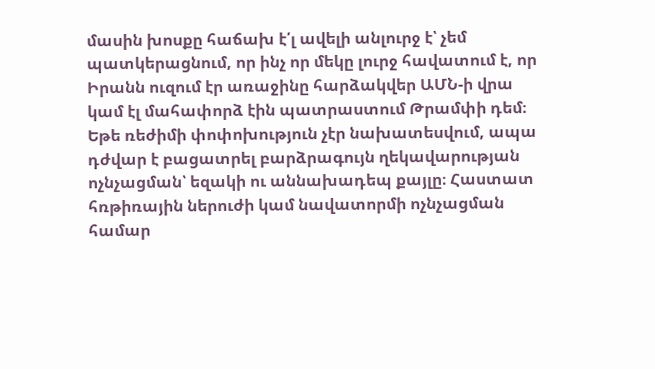մասին խոսքը հաճախ է՛լ ավելի անլուրջ է՝ չեմ պատկերացնում, որ ինչ որ մեկը լուրջ հավատում է, որ Իրանն ուզում էր առաջինը հարձակվեր ԱՄՆ-ի վրա կամ էլ մահափորձ էին պատրաստում Թրամփի դեմ։
Եթե ռեժիմի փոփոխություն չէր նախատեսվում, ապա դժվար է բացատրել բարձրագույն ղեկավարության ոչնչացման՝ եզակի ու աննախադեպ քայլը։ Հաստատ հռթիռային ներուժի կամ նավատորմի ոչնչացման համար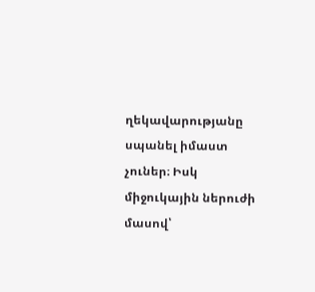ղեկավարությանը սպանել իմաստ չուներ։ Իսկ միջուկային ներուժի մասով՝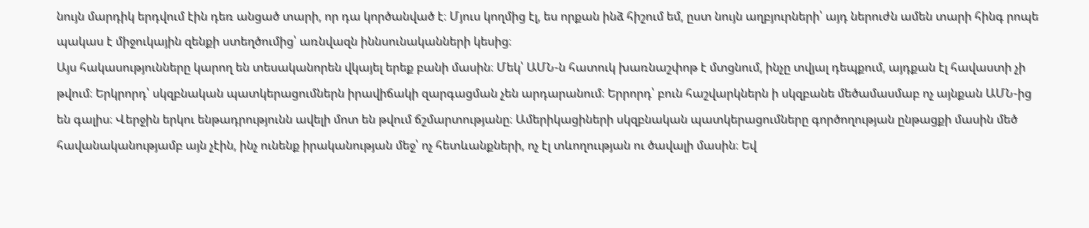նույն մարդիկ երդվում էին դեռ անցած տարի, որ դա կործանված է։ Մյուս կողմից էլ, ես որքան ինձ հիշում եմ, ըստ նույն աղբյուրների՝ այդ ներուժն ամեն տարի հինգ րոպե պակաս է միջուկային զենքի ստեղծումից՝ առնվազն իննսունականների կեսից։
Այս հակասությունները կարող են տեսականորեն վկայել երեք բանի մասին։ Մեկ՝ ԱՄՆ-ն հատուկ խառնաշփոթ է մտցնում, ինչը տվյալ դեպքում, այդքան էլ հավաստի չի թվում։ Երկրորդ՝ սկզբնական պատկերացումներն իրավիճակի զարգացման չեն արդարանում։ Երրորդ՝ բուն հաշվարկներն ի սկզբանե մեծամասմաբ ոչ այնքան ԱՄՆ-ից են գալիս։ Վերջին երկու ենթադրությունն ավելի մոտ են թվում ճշմարտությանը։ Ամերիկացիների սկզբնական պատկերացումները գործողության ընթացքի մասին մեծ հավանականությամբ այն չէին, ինչ ունենք իրականության մեջ՝ ոչ հետևանքների, ոչ էլ տևողոււթյան ու ծավալի մասին։ Եվ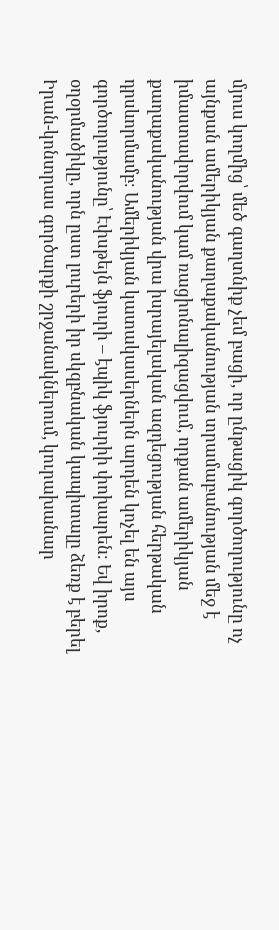մյուս կողմից՝ մեծ գաղտնիք չեմ բացի, որ ընթացիկ գործողությունը ոչ այնքան ամերիկյան քաղաքականության տրամաբանության մեջ է իմաստավորվում կամ ռացիոնալիզացվում, որքան ամերիկյան քաղաքականության վրա իսրայելական ազդեցության հերթական դրսևորմամբ։ Ամերիկյան կատակասերներն արդեն կոչել են այս գործողությունը՝ Էփսթեյն ֆյուրի – էպիկ ֆյուրիի փոխարեն։ Եվ իրոք, օղօրմածիկը, որն ըստ լուրերի իր սկզբնական կապիտալը ձեռք է բերել Իրան-կոնտրաս գործարքի շրջանակներում, կուրախանար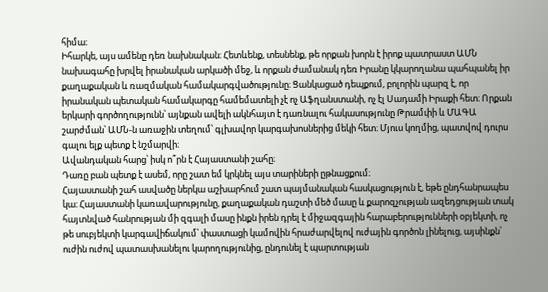հիմա։
Իհարկե, այս ամենը դեռ նախնական։ Հետևենք, տեսնենք, թե որքան խորն է իրոք պատրաստ ԱՄՆ նախագահը խրվել իրանական արկածի մեջ, և որքան ժամանակ դեռ Իրանը կկարողանա պահպանել իր քաղաքական և ռազմական համակարգվածությունը։ Ցանկացած դեպքում, բոլորին պարզ է, որ իրանական պետական համակարգը համեմատելի չէ ոչ Աֆղանստանի, ոչ էլ Սադամի Իրաքի հետ։ Որքան երկարի գործողությունն՝ այնքան ավելի ակնհայտ է դառնալու հակասությունը Թրամփի և ՄԱԳԱ շարժման՝ ԱՄՆ-ն առաջին տեղում՝ գլխավոր կարգախոսներից մեկի հետ։ Մյուս կողմից, պատվով դուրս գալու ելք պետք է նշմարվի։
Ավանդական հարց՝ իսկ ո՞րն է Հայաստանի շահը։
Դառը բան պետք է ասեմ, որը շատ եմ կրկնել այս տարիների ըթնացքում։
Հայաստանի շահ ասվածը ներկա աշխարհում շատ պայմանական հասկացություն է, եթե ընդհանրապես կա։ Հայաստանի կառավարությունը, քաղաքական դաշտի մեծ մասը և քարոզչության ազեդցության տակ հայտնված հանրության մի զգալի մասը ինքն իրեն դրել է միջազգային հարաբերությունների օբյեկտի, ոչ թե սուբյեկտի կարգավիճակում՝ փաստացի կամովին հրաժարվելով ուժային գործոն լինելուց, այսինքն՝ ուժին ուժով պատասխանելու կարողությունից, ընդունել է պարտության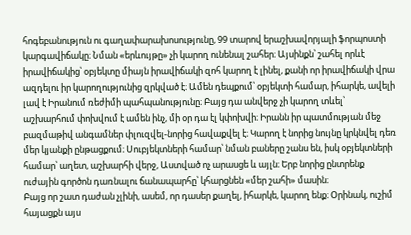հոգեբանություն ու գաղափարախոսությունը, 99 տարով երաշխավորյալի ֆորպոստի կարգավիճակը։ Նման «երևույթը» չի կարող ունենալ շահեր։ Այսինքն՝ շահել որևէ իրավիճակից՝ օբյեկտը միայն իրավիճակի զոհ կարող է լինել, քանի որ իրավիճակի վրա ազդելու իր կարողությունից զրկված է։ Ամեն դեպքում՝ օբյեկտի համար, իհարկե, ավելի լավ է Իրանում ռեժիմի պահպանությունը։ Բայց դա անվերջ չի կարող տևել՝ աշխարհում փոխվում է ամեն ինչ, մի օր դա էլ կփոխվի։ Իրանն իր պատմության մեջ բազմաթիվ անգամներ փլուզվել-նորից հավաքվել է։ Կարող է նորից նույնը կրկնվել դեռ մեր կյանքի ընթացքում։ Սուբյեկտների համար՝ նման բաները շանս են, իսկ օբյեկտների համար՝ աղետ, աշխարհի վերջ, Աստված ոչ արասցե և այլն։ Երբ նորից ընտրենք ուժային գործոն դառնալու ճանապարհը՝ կհարցնեն «մեր շահի» մասին։
Բայց որ շատ դաժան չլինի, ասեմ, որ դասեր քաղել, իհարկե, կարող ենք։ Օրինակ, ուշիմ հայացքն այս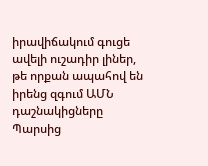իրավիճակում գուցե ավելի ուշադիր լիներ, թե որքան ապահով են իրենց զգում ԱՄՆ դաշնակիցները Պարսից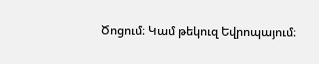Ծոցում։ Կամ թեկուզ Եվրոպայում։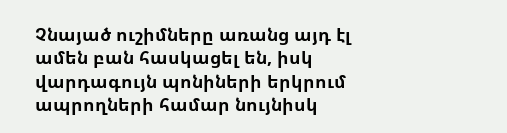Չնայած ուշիմները առանց այդ էլ ամեն բան հասկացել են, իսկ վարդագույն պոնիների երկրում ապրողների համար նույնիսկ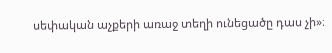սեփական աչքերի առաջ տեղի ունեցածը դաս չի»։